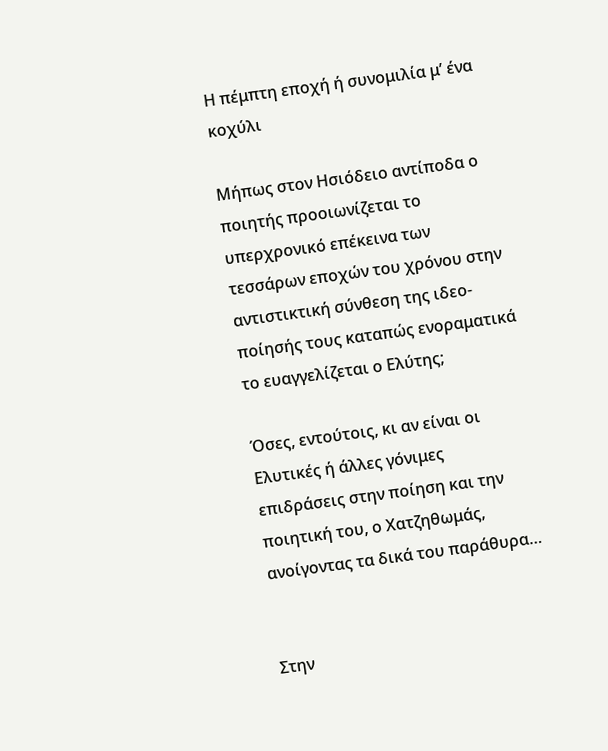Η πέμπτη εποχή ή συνομιλία μ’ ένα κοχύλι

Μήπως στον Ησιόδειο αντίποδα ο ποιητής προοιωνίζεται το υπερχρονικό επέκεινα των τεσσάρων εποχών του χρόνου στην αντιστικτική σύνθεση της ιδεο-ποίησής τους καταπώς ενοραματικά το ευαγγελίζεται ο Ελύτης;

Όσες, εντούτοις, κι αν είναι οι Ελυτικές ή άλλες γόνιμες επιδράσεις στην ποίηση και την ποιητική του, ο Χατζηθωμάς, ανοίγοντας τα δικά του παράθυρα…


Στην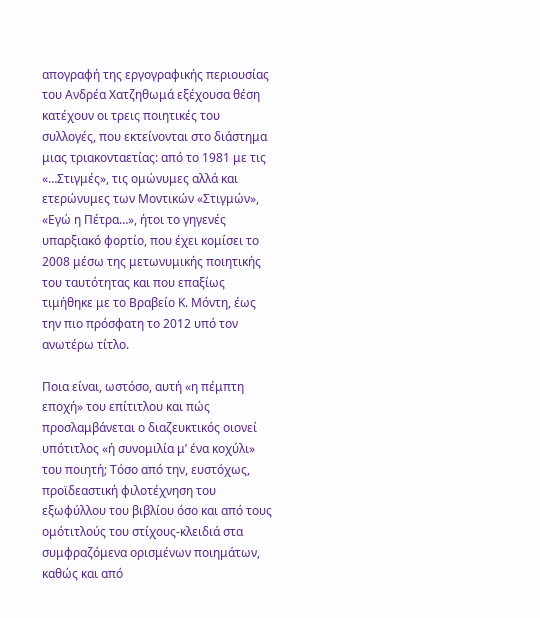απογραφή της εργογραφικής περιουσίας του Ανδρέα Χατζηθωμά εξέχουσα θέση κατέχουν οι τρεις ποιητικές του συλλογές, που εκτείνονται στο διάστημα μιας τριακονταετίας: από το 1981 με τις «…Στιγμές», τις ομώνυμες αλλά και ετερώνυμες των Μοντικών «Στιγμών», «Εγώ η Πέτρα…», ήτοι το γηγενές υπαρξιακό φορτίο, που έχει κομίσει το 2008 μέσω της μετωνυμικής ποιητικής του ταυτότητας και που επαξίως τιμήθηκε με το Βραβείο Κ. Μόντη, έως την πιο πρόσφατη το 2012 υπό τον ανωτέρω τίτλο.

Ποια είναι, ωστόσο, αυτή «η πέμπτη εποχή» του επίτιτλου και πώς προσλαμβάνεται ο διαζευκτικός οιονεί υπότιτλος «ή συνομιλία μ’ ένα κοχύλι» του ποιητή; Tόσο από την, ευστόχως, προϊδεαστική φιλοτέχνηση του εξωφύλλου του βιβλίου όσο και από τους ομότιτλούς του στίχους-κλειδιά στα συμφραζόμενα ορισμένων ποιημάτων, καθώς και από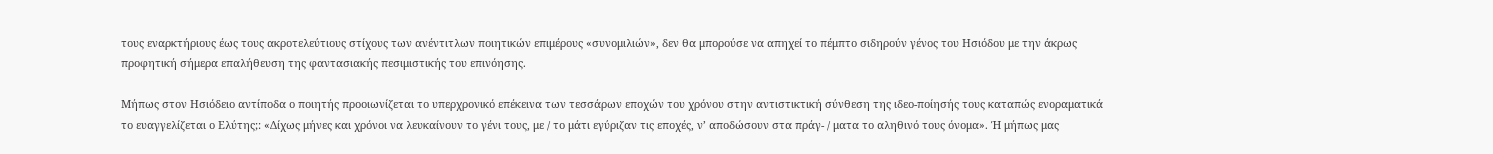τους εναρκτήριους έως τους ακροτελεύτιους στίχους των ανέντιτλων ποιητικών επιμέρους «συνομιλιών», δεν θα μπορούσε να απηχεί το πέμπτο σιδηρούν γένος του Ησιόδου με την άκρως προφητική σήμερα επαλήθευση της φαντασιακής πεσιμιστικής του επινόησης.

Μήπως στον Ησιόδειο αντίποδα ο ποιητής προοιωνίζεται το υπερχρονικό επέκεινα των τεσσάρων εποχών του χρόνου στην αντιστικτική σύνθεση της ιδεο-ποίησής τους καταπώς ενοραματικά το ευαγγελίζεται ο Ελύτης;: «Δίχως μήνες και χρόνοι να λευκαίνουν το γένι τους, με / το μάτι εγύριζαν τις εποχές, ν’ αποδώσουν στα πράγ- / ματα το αληθινό τους όνομα». Ή μήπως μας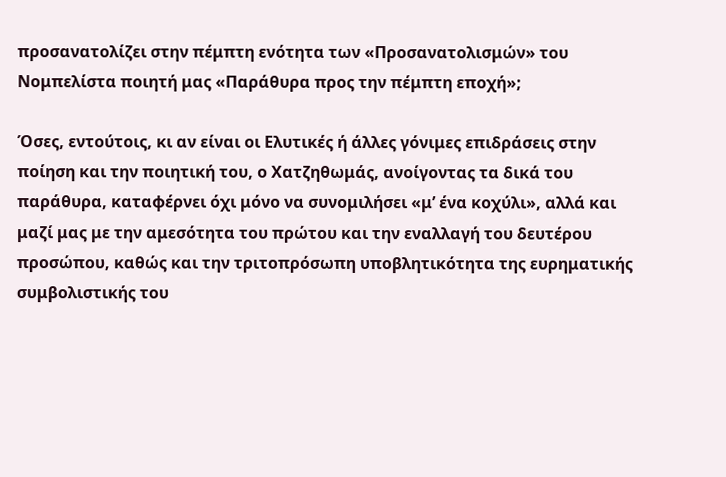προσανατολίζει στην πέμπτη ενότητα των «Προσανατολισμών» του Νομπελίστα ποιητή μας «Παράθυρα προς την πέμπτη εποχή»;

Όσες, εντούτοις, κι αν είναι οι Ελυτικές ή άλλες γόνιμες επιδράσεις στην ποίηση και την ποιητική του, ο Χατζηθωμάς, ανοίγοντας τα δικά του παράθυρα, καταφέρνει όχι μόνο να συνομιλήσει «μ’ ένα κοχύλι», αλλά και μαζί μας με την αμεσότητα του πρώτου και την εναλλαγή του δευτέρου προσώπου, καθώς και την τριτοπρόσωπη υποβλητικότητα της ευρηματικής συμβολιστικής του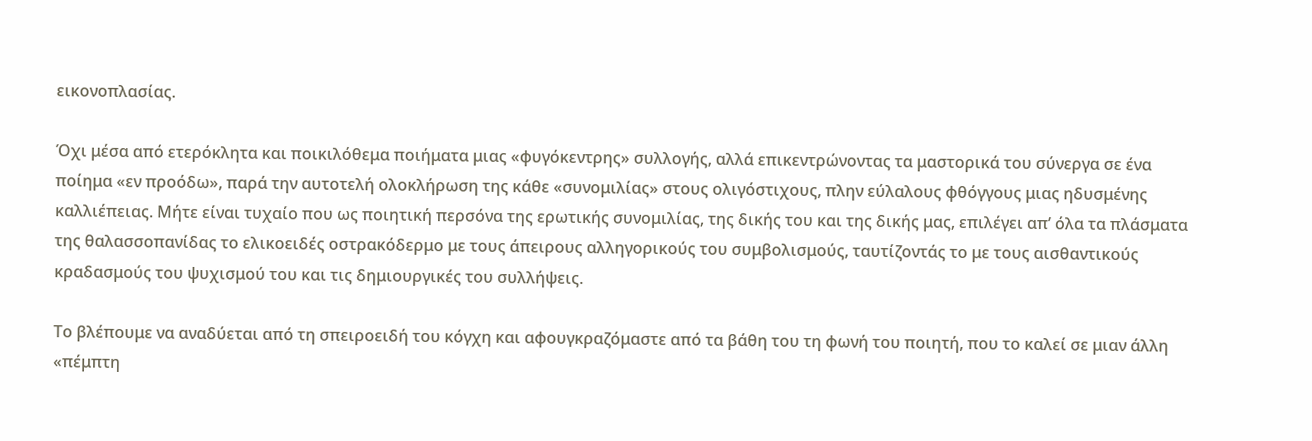εικονοπλασίας.

Όχι μέσα από ετερόκλητα και ποικιλόθεμα ποιήματα μιας «φυγόκεντρης» συλλογής, αλλά επικεντρώνοντας τα μαστορικά του σύνεργα σε ένα ποίημα «εν προόδω», παρά την αυτοτελή ολοκλήρωση της κάθε «συνομιλίας» στους ολιγόστιχους, πλην εύλαλους φθόγγους μιας ηδυσμένης καλλιέπειας. Μήτε είναι τυχαίο που ως ποιητική περσόνα της ερωτικής συνομιλίας, της δικής του και της δικής μας, επιλέγει απ’ όλα τα πλάσματα της θαλασσοπανίδας το ελικοειδές οστρακόδερμο με τους άπειρους αλληγορικούς του συμβολισμούς, ταυτίζοντάς το με τους αισθαντικούς κραδασμούς του ψυχισμού του και τις δημιουργικές του συλλήψεις.

Το βλέπουμε να αναδύεται από τη σπειροειδή του κόγχη και αφουγκραζόμαστε από τα βάθη του τη φωνή του ποιητή, που το καλεί σε μιαν άλλη «πέμπτη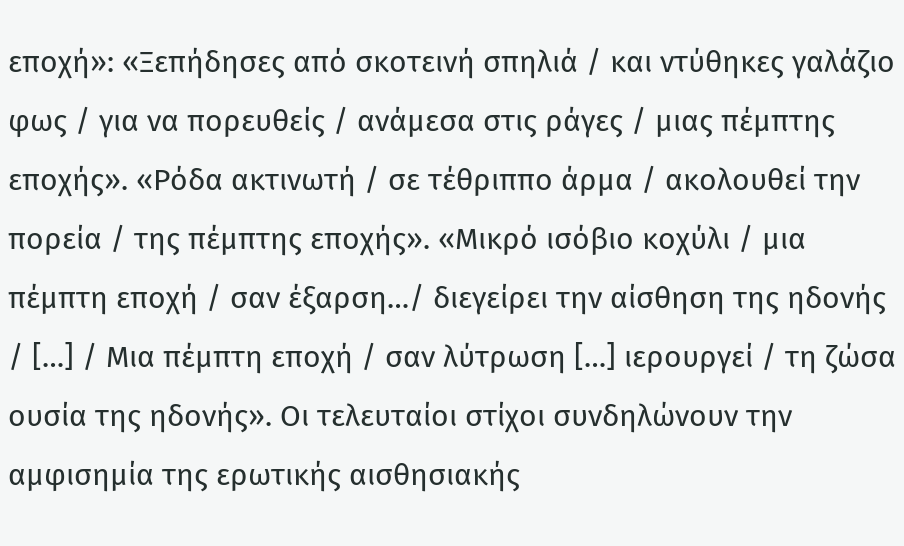εποχή»: «Ξεπήδησες από σκοτεινή σπηλιά / και ντύθηκες γαλάζιο φως / για να πορευθείς / ανάμεσα στις ράγες / μιας πέμπτης εποχής». «Ρόδα ακτινωτή / σε τέθριππο άρμα / ακολουθεί την πορεία / της πέμπτης εποχής». «Μικρό ισόβιο κοχύλι / μια πέμπτη εποχή / σαν έξαρση…/ διεγείρει την αίσθηση της ηδονής / […] / Μια πέμπτη εποχή / σαν λύτρωση […] ιερουργεί / τη ζώσα ουσία της ηδονής». Οι τελευταίοι στίχοι συνδηλώνουν την αμφισημία της ερωτικής αισθησιακής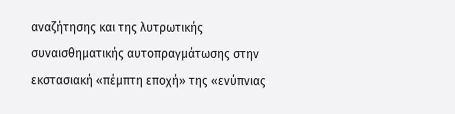αναζήτησης και της λυτρωτικής συναισθηματικής αυτοπραγμάτωσης στην εκστασιακή «πέμπτη εποχή» της «ενύπνιας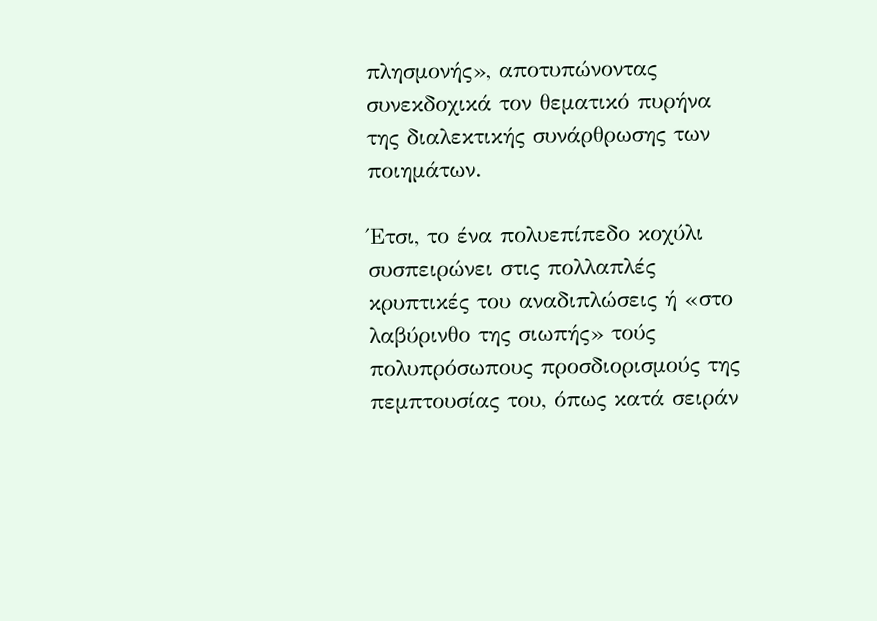πλησμονής», αποτυπώνοντας συνεκδοχικά τον θεματικό πυρήνα της διαλεκτικής συνάρθρωσης των ποιημάτων.

Έτσι, το ένα πολυεπίπεδο κοχύλι συσπειρώνει στις πολλαπλές κρυπτικές του αναδιπλώσεις ή «στο λαβύρινθο της σιωπής» τούς πολυπρόσωπους προσδιορισμούς της πεμπτουσίας του, όπως κατά σειράν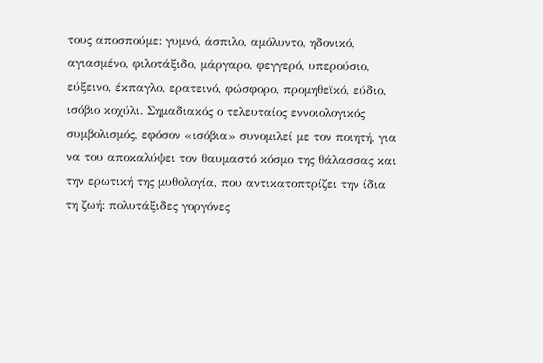τους αποσπούμε: γυμνό, άσπιλο, αμόλυντο, ηδονικό, αγιασμένο, φιλοτάξιδο, μάργαρο, φεγγερό, υπερούσιο, εύξεινο, έκπαγλο, ερατεινό, φώσφορο, προμηθεϊκό, εύδιο, ισόβιο κοχύλι. Σημαδιακός ο τελευταίος εννοιολογικός συμβολισμός, εφόσον «ισόβια» συνομιλεί με τον ποιητή, για να του αποκαλύψει τον θαυμαστό κόσμο της θάλασσας και την ερωτική της μυθολογία, που αντικατοπτρίζει την ίδια τη ζωή: πολυτάξιδες γοργόνες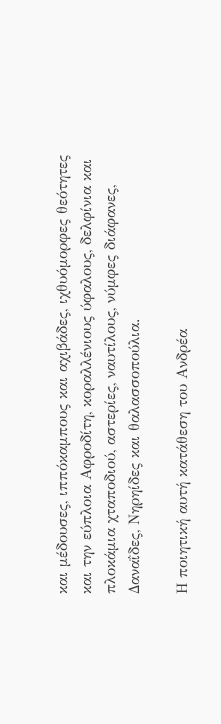και μέδουσες, ιππόκαμπους και αχιβάδες, ιχθυόμορφες θεότητες και την εύπλοια Αφροδίτη, κοραλλένιους ύφαλους, δελφίνια και πλοκάμια χταποδιού, αστερίες, ναυτίλους, νύμφες διάφανες, Δαναΐδες, Νηρηίδες και θαλασσοπούλια.

Η ποιητική αυτή κατάθεση του Ανδρέα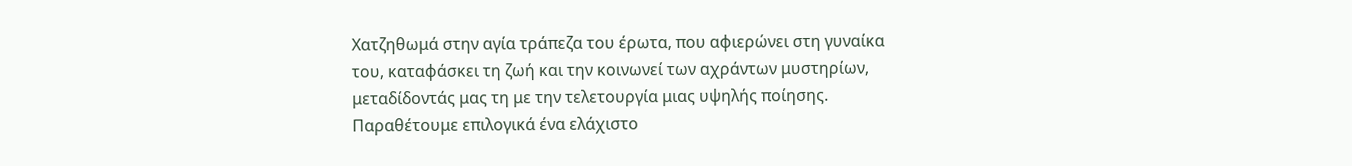Χατζηθωμά στην αγία τράπεζα του έρωτα, που αφιερώνει στη γυναίκα του, καταφάσκει τη ζωή και την κοινωνεί των αχράντων μυστηρίων, μεταδίδοντάς μας τη με την τελετουργία μιας υψηλής ποίησης. Παραθέτουμε επιλογικά ένα ελάχιστο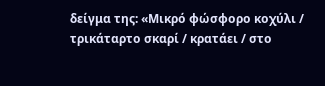δείγμα της: «Μικρό φώσφορο κοχύλι / τρικάταρτο σκαρί / κρατάει / στο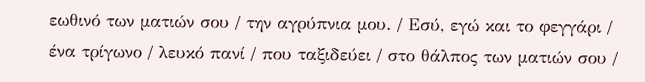εωθινό των ματιών σου / την αγρύπνια μου. / Εσύ, εγώ και το φεγγάρι / ένα τρίγωνο / λευκό πανί / που ταξιδεύει / στο θάλπος των ματιών σου /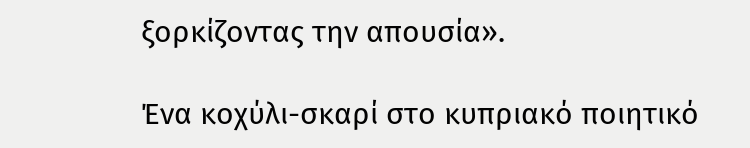ξορκίζοντας την απουσία».

Ένα κοχύλι-σκαρί στο κυπριακό ποιητικό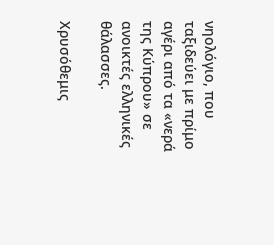νηολόγιο, που ταξιδεύει με πρίμο αγέρι από τα «νερά της Κύπρου» σε ανοικτές ελληνικές θάλασσες.

Χρυσόθεμις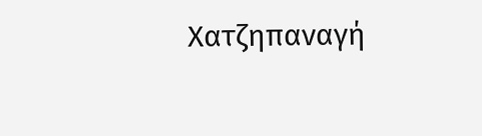Χατζηπαναγή